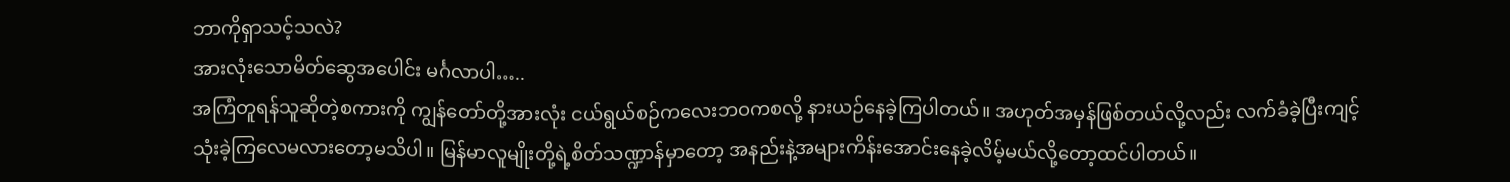ဘာကိုရှာသင့်သလဲ?
အားလုံးသောမိတ်ဆွေအပေါင်း မင်္ဂလာပါ…..
အကြံတူရန်သူဆိုတဲ့စကားကို ကျွန်တော်တို့အားလုံး ငယ်ရွယ်စဉ်ကလေးဘဝကစလို့ နားယဉ်နေခဲ့ကြပါတယ်။ အဟုတ်အမှန်ဖြစ်တယ်လို့လည်း လက်ခံခဲ့ပြီးကျင့်သုံးခဲ့ကြလေမလားတော့မသိပါ။ မြန်မာလူမျိုးတို့ရဲ့စိတ်သဏ္ဍာန်မှာတော့ အနည်းနဲ့အများကိန်းအောင်းနေခဲ့လိမ့်မယ်လို့တော့ထင်ပါတယ်။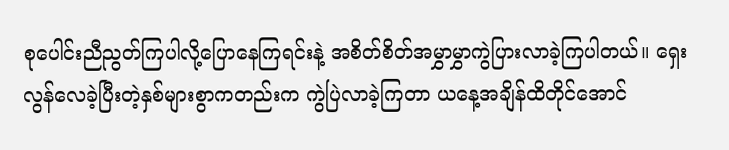စုပေါင်းညီညွတ်ကြပါလို့ပြောနေကြရင်းနဲ့ အစိတ်စိတ်အမွှာမွှာကွဲပြားလာခဲ့ကြပါတယ်။ ရှေးလွန်လေခဲ့ပြီးတဲ့နှစ်များစွာကတည်းက ကွဲပြဲလာခဲ့ကြတာ ယနေ့အချိန်ထိတိုင်အောင်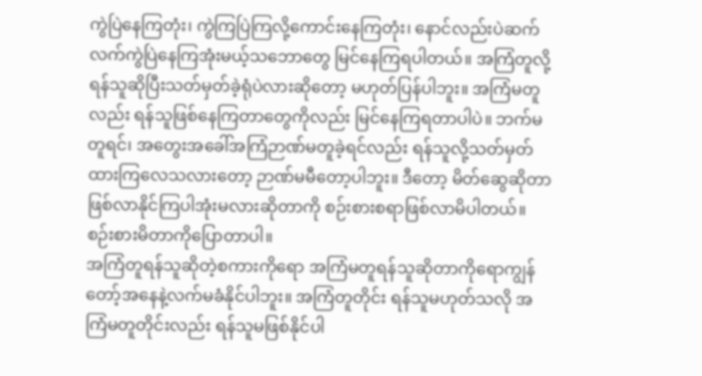ကွဲပြဲနေကြတုံး၊ ကွဲကြပြဲကြလို့ကောင်းနေကြတုံး၊ နောင်လည်းပဲဆက်လက်ကွဲပြဲနေကြအုံးမယ့်သဘောတွေ မြင်နေကြရပါတယ်။ အကြံတူလို့ ရန်သူဆိုပြီးသတ်မှတ်ခဲ့ရုံပဲလားဆိုတော့ မဟုတ်ပြန်ပါဘူး။ အကြံမတူလည်း ရန်သူဖြစ်နေကြတာတွေကိုလည်း မြင်နေကြရတာပါပဲ။ ဘက်မတူရင်၊ အတွေးအခေါ်အကြံဉာဏ်မတူခဲ့ရင်လည်း ရန်သူလို့သတ်မှတ်ထားကြလေသလားတော့ ဉာဏ်မမီတော့ပါဘူး။ ဒီတော့ မိတ်ဆွေဆိုတာ ဖြစ်လာနိုင်ကြပါအုံးမလားဆိုတာကို စဉ်းစားစရာဖြစ်လာမိပါတယ်။ စဉ်းစားမိတာကိုပြောတာပါ။
အကြံတူရန်သူဆိုတဲ့စကားကိုရော အကြံမတူရန်သူဆိုတာကိုရောကျွန်တော့်အနေနဲ့လက်မခံနိုင်ပါဘူး။ အကြံတူတိုင်း ရန်သူမဟုတ်သလို အကြံမတူတိုင်းလည်း ရန်သူမဖြစ်နိုင်ပါ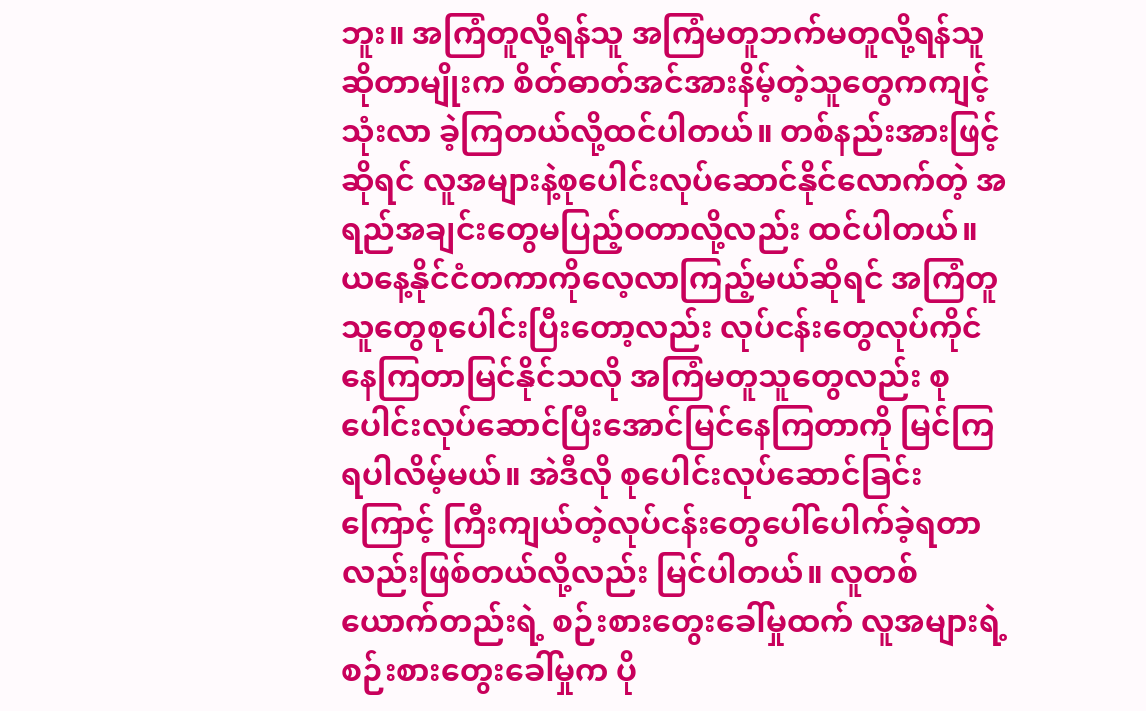ဘူး။ အကြံတူလို့ရန်သူ အကြံမတူဘက်မတူလို့ရန်သူ ဆိုတာမျိုးက စိတ်ဓာတ်အင်အားနိမ့်တဲ့သူတွေကကျင့်သုံးလာ ခဲ့ကြတယ်လို့ထင်ပါတယ်။ တစ်နည်းအားဖြင့်ဆိုရင် လူအများနဲ့စုပေါင်းလုပ်ဆောင်နိုင်လောက်တဲ့ အရည်အချင်းတွေမပြည့်ဝတာလို့လည်း ထင်ပါတယ်။ ယနေ့နိုင်ငံတကာကိုလေ့လာကြည့်မယ်ဆိုရင် အကြံတူသူတွေစုပေါင်းပြီးတော့လည်း လုပ်ငန်းတွေလုပ်ကိုင်နေကြတာမြင်နိုင်သလို အကြံမတူသူတွေလည်း စုပေါင်းလုပ်ဆောင်ပြီးအောင်မြင်နေကြတာကို မြင်ကြရပါလိမ့်မယ်။ အဲဒီလို စုပေါင်းလုပ်ဆောင်ခြင်းကြောင့် ကြီးကျယ်တဲ့လုပ်ငန်းတွေပေါ်ပေါက်ခဲ့ရတာလည်းဖြစ်တယ်လို့လည်း မြင်ပါတယ်။ လူတစ်ယောက်တည်းရဲ့ စဉ်းစားတွေးခေါ်မှုထက် လူအများရဲ့စဉ်းစားတွေးခေါ်မှုက ပို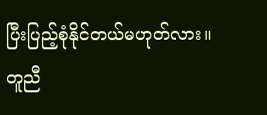ပြီးပြည့်စုံနိုင်တယ်မဟုတ်လား။ တူညီ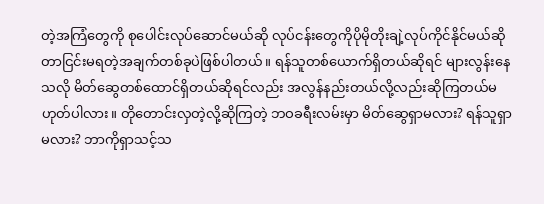တဲ့အကြံတွေကို စုပေါင်းလုပ်ဆောင်မယ်ဆို လုပ်ငန်းတွေကိုပိုမိုတိုးချဲ့လုပ်ကိုင်နိုင်မယ်ဆိုတာငြင်းမရတဲ့အချက်တစ်ခုပဲဖြစ်ပါတယ်။ ရန်သူတစ်ယောက်ရှိတယ်ဆိုရင် များလွန်းနေသလို မိတ်ဆွေတစ်ထောင်ရှိတယ်ဆိုရင်လည်း အလွန်နည်းတယ်လို့လည်းဆိုကြတယ်မဟုတ်ပါလား။ တိုတောင်းလှတဲ့လို့ဆိုကြတဲ့ ဘဝခရီးလမ်းမှာ မိတ်ဆွေရှာမလား? ရန်သူရှာမလား? ဘာကိုရှာသင့်သ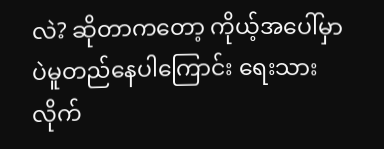လဲ? ဆိုတာကတော့ ကိုယ့်အပေါ်မှာပဲမူတည်နေပါကြောင်း ရေးသားလိုက်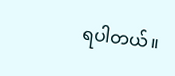ရပါတယ်။